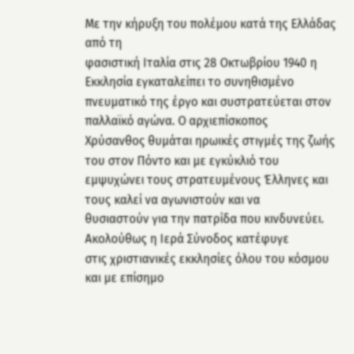Με την κήρυξη του πολέμου κατά της Ελλάδας από τη
φασιστική Ιταλία στις 28 Οκτωβρίου 1940 η Εκκλησία εγκαταλείπει το συνηθισμένο
πνευματικό της έργο και συστρατεύεται στον παλλαϊκό αγώνα. Ο αρχιεπίσκοπος
Χρύσανθος θυμάται ηρωικές στιγμές της ζωής του στον Πόντο και με εγκύκλιό του
εμψυχώνει τους στρατευμένους Έλληνες και τους καλεί να αγωνιστούν και να
θυσιαστούν για την πατρίδα που κινδυνεύει. Ακολούθως η Ιερά Σύνοδος κατέφυγε
στις χριστιανικές εκκλησίες όλου του κόσμου και με επίσημο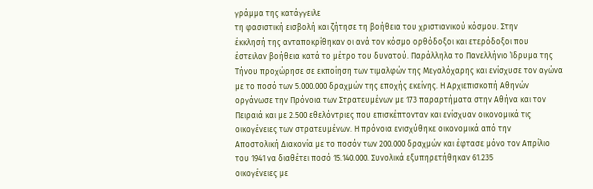γράμμα της κατάγγειλε
τη φασιστική εισβολή και ζήτησε τη βοήθεια του χριστιανικού κόσμου. Στην
έκκλησή της ανταποκρίθηκαν οι ανά τον κόσμο ορθόδοξοι και ετερόδοξοι που
έστειλαν βοήθεια κατά το μέτρο του δυνατού. Παράλληλα το Πανελλήνιο Ίδρυμα της
Τήνου προχώρησε σε εκποίηση των τιμαλφών της Μεγαλόχαρης και ενίσχυσε τον αγώνα
με το ποσό των 5.000.000 δραχμών της εποχής εκείνης. Η Αρχιεπισκοπή Αθηνών
οργάνωσε την Πρόνοια των Στρατευμένων με 173 παραρτήματα στην Αθήνα και τον
Πειραιά και με 2.500 εθελόντριες που επισκέπτονταν και ενίσχυαν οικονομικά τις
οικογένειες των στρατευμένων. Η πρόνοια ενισχύθηκε οικονομικά από την
Αποστολική Διακονία με το ποσόν των 200.000 δραχμών και έφτασε μόνο τον Απρίλιο
του 1941 να διαθέτει ποσό 15.140.000. Συνολικά εξυπηρετήθηκαν 61.235
οικογένειες με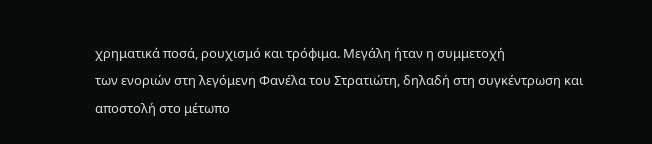χρηματικά ποσά, ρουχισμό και τρόφιμα. Μεγάλη ήταν η συμμετοχή
των ενοριών στη λεγόμενη Φανέλα του Στρατιώτη, δηλαδή στη συγκέντρωση και
αποστολή στο μέτωπο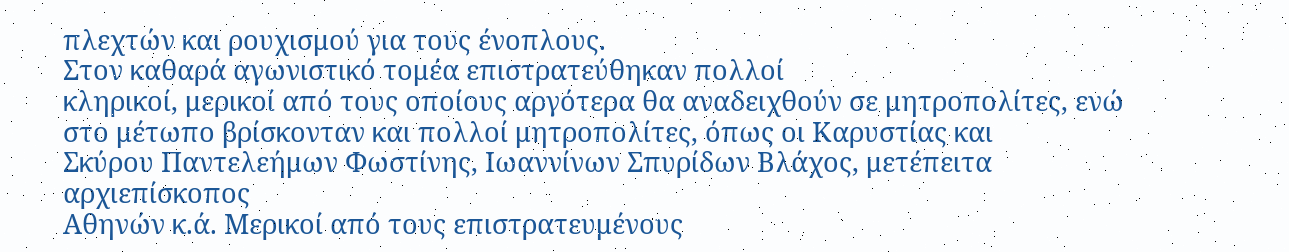πλεχτών και ρουχισμού για τους ένοπλους.
Στον καθαρά αγωνιστικό τομέα επιστρατεύθηκαν πολλοί
κληρικοί, μερικοί από τους οποίους αργότερα θα αναδειχθούν σε μητροπολίτες, ενώ
στο μέτωπο βρίσκονταν και πολλοί μητροπολίτες, όπως οι Καρυστίας και
Σκύρου Παντελεήμων Φωστίνης, Ιωαννίνων Σπυρίδων Βλάχος, μετέπειτα αρχιεπίσκοπος
Αθηνών κ.ά. Μερικοί από τους επιστρατευμένους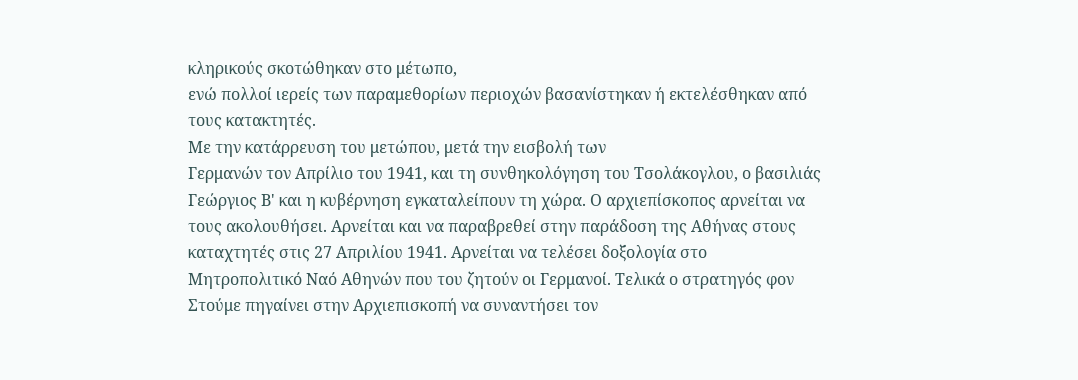κληρικούς σκοτώθηκαν στο μέτωπο,
ενώ πολλοί ιερείς των παραμεθορίων περιοχών βασανίστηκαν ή εκτελέσθηκαν από
τους κατακτητές.
Με την κατάρρευση του μετώπου, μετά την εισβολή των
Γερμανών τον Απρίλιο του 1941, και τη συνθηκολόγηση του Τσολάκογλου, ο βασιλιάς
Γεώργιος Β' και η κυβέρνηση εγκαταλείπουν τη χώρα. Ο αρχιεπίσκοπος αρνείται να
τους ακολουθήσει. Αρνείται και να παραβρεθεί στην παράδοση της Αθήνας στους
καταχτητές στις 27 Απριλίου 1941. Αρνείται να τελέσει δοξολογία στο
Μητροπολιτικό Ναό Αθηνών που του ζητούν οι Γερμανοί. Τελικά ο στρατηγός φον
Στούμε πηγαίνει στην Αρχιεπισκοπή να συναντήσει τον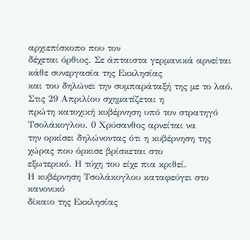αρχιεπίσκοπο που τον
δέχεται όρθιος. Σε άπταιστα γερμανικά αρνείται κάθε συνεργασία της Εκκλησίας
και του δηλώνει την συμπαράταξή της με το λαό. Στις 29 Απριλίου σχηματίζεται η
πρώτη κατοχική κυβέρνηση υπό τον στρατηγό Τσολάκογλου. 0 Χρύσανθος αρνείται να
την ορκίσει δηλώνοντας ότι η κυβέρνηση της χώρας που όρκισε βρίσκεται στο
εξωτερικό. Η τύχη του είχε πια κριθεί.
Η κυβέρνηση Τσολάκογλου καταφεύγει στο κανονικό
δίκαιο της Εκκλησίας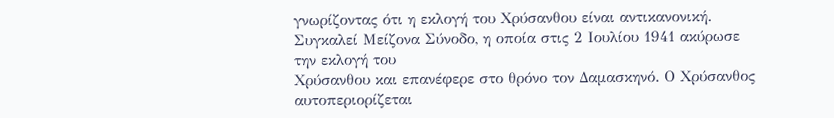γνωρίζοντας ότι η εκλογή του Χρύσανθου είναι αντικανονική.
Συγκαλεί Μείζονα Σύνοδο, η οποία στις 2 Ιουλίου 1941 ακύρωσε την εκλογή του
Χρύσανθου και επανέφερε στο θρόνο τον Δαμασκηνό. Ο Χρύσανθος αυτοπεριορίζεται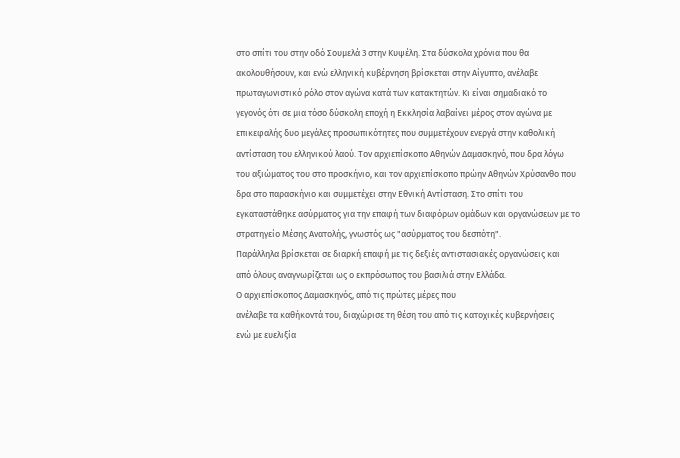στο σπίτι του στην οδό Σουμελά 3 στην Κυψέλη. Στα δύσκολα χρόνια που θα
ακολουθήσουν, και ενώ ελληνική κυβέρνηση βρίσκεται στην Αίγυπτο, ανέλαβε
πρωταγωνιστικό ρόλο στον αγώνα κατά των κατακτητών. Κι είναι σημαδιακό το
γεγονός ότι σε μια τόσο δύσκολη εποχή η Εκκλησία λαβαίνει μέρος στον αγώνα με
επικεφαλής δυο μεγάλες προσωπικότητες που συμμετέχουν ενεργά στην καθολική
αντίσταση του ελληνικού λαού. Τον αρχιεπίσκοπο Αθηνών Δαμασκηνό, που δρα λόγω
του αξιώματος του στο προσκήνιο, και τον αρχιεπίσκοπο πρώην Αθηνών Χρύσανθο που
δρα στο παρασκήνιο και συμμετέχει στην Εθνική Αντίσταση. Στο σπίτι του
εγκαταστάθηκε ασύρματος για την επαφή των διαφόρων ομάδων και οργανώσεων με το
στρατηγείο Μέσης Ανατολής, γνωστός ως "ασύρματος του δεσπότη".
Παράλληλα βρίσκεται σε διαρκή επαφή με τις δεξιές αντιστασιακές οργανώσεις και
από όλους αναγνωρίζεται ως ο εκπρόσωπος του βασιλιά στην Ελλάδα.
Ο αρχιεπίσκοπος Δαμασκηνός, από τις πρώτες μέρες που
ανέλαβε τα καθήκοντά του, διαχώρισε τη θέση του από τις κατοχικές κυβερνήσεις
ενώ με ευελιξία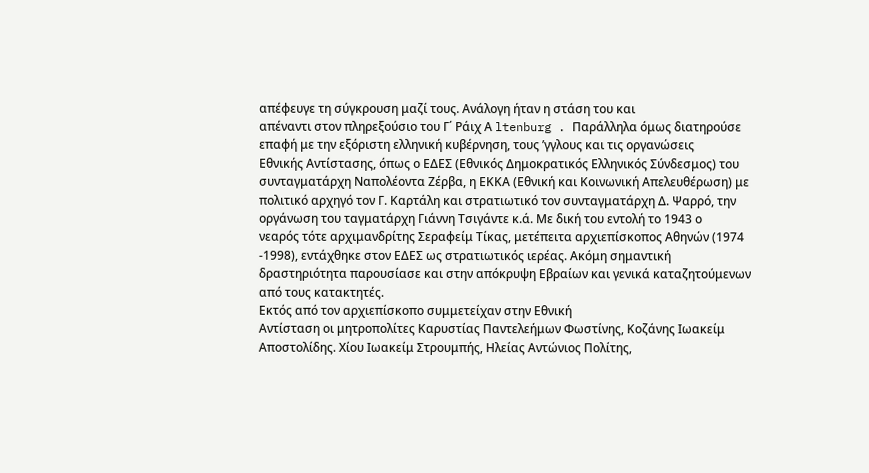απέφευγε τη σύγκρουση μαζί τους. Ανάλογη ήταν η στάση του και
απέναντι στον πληρεξούσιο του Γ΄ Ράιχ Α ltenburg . Παράλληλα όμως διατηρούσε
επαφή με την εξόριστη ελληνική κυβέρνηση, τους ’γγλους και τις οργανώσεις
Εθνικής Αντίστασης, όπως ο ΕΔΕΣ (Εθνικός Δημοκρατικός Ελληνικός Σύνδεσμος) του
συνταγματάρχη Ναπολέοντα Ζέρβα, η ΕΚΚΑ (Εθνική και Κοινωνική Απελευθέρωση) με
πολιτικό αρχηγό τον Γ. Καρτάλη και στρατιωτικό τον συνταγματάρχη Δ. Ψαρρό, την
οργάνωση του ταγματάρχη Γιάννη Τσιγάντε κ.ά. Με δική του εντολή το 1943 ο
νεαρός τότε αρχιμανδρίτης Σεραφείμ Τίκας, μετέπειτα αρχιεπίσκοπος Αθηνών (1974
-1998), εντάχθηκε στον ΕΔΕΣ ως στρατιωτικός ιερέας. Ακόμη σημαντική
δραστηριότητα παρουσίασε και στην απόκρυψη Εβραίων και γενικά καταζητούμενων
από τους κατακτητές.
Εκτός από τον αρχιεπίσκοπο συμμετείχαν στην Εθνική
Αντίσταση οι μητροπολίτες Καρυστίας Παντελεήμων Φωστίνης, Κοζάνης Ιωακείμ
Αποστολίδης. Χίου Ιωακείμ Στρουμπής, Ηλείας Αντώνιος Πολίτης,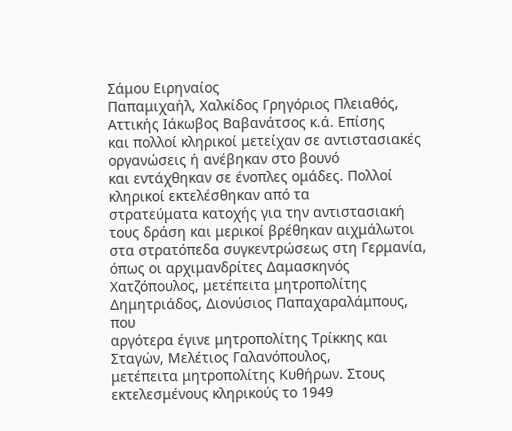Σάμου Ειρηναίος
Παπαμιχαήλ, Χαλκίδος Γρηγόριος Πλειαθός, Αττικής Ιάκωβος Βαβανάτσος κ.ά. Επίσης
και πολλοί κληρικοί μετείχαν σε αντιστασιακές οργανώσεις ή ανέβηκαν στο βουνό
και εντάχθηκαν σε ένοπλες ομάδες. Πολλοί κληρικοί εκτελέσθηκαν από τα
στρατεύματα κατοχής για την αντιστασιακή τους δράση και μερικοί βρέθηκαν αιχμάλωτοι
στα στρατόπεδα συγκεντρώσεως στη Γερμανία, όπως οι αρχιμανδρίτες Δαμασκηνός
Χατζόπουλος, μετέπειτα μητροπολίτης Δημητριάδος, Διονύσιος Παπαχαραλάμπους, που
αργότερα έγινε μητροπολίτης Τρίκκης και Σταγών, Μελέτιος Γαλανόπουλος,
μετέπειτα μητροπολίτης Κυθήρων. Στους εκτελεσμένους κληρικούς το 1949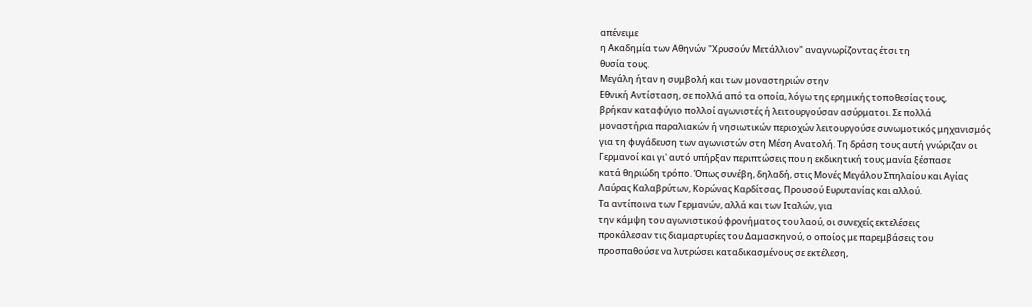απένειμε
η Ακαδημία των Αθηνών "Χρυσούν Μετάλλιον" αναγνωρίζοντας έτσι τη
θυσία τους.
Μεγάλη ήταν η συμβολή και των μοναστηριών στην
Εθνική Αντίσταση, σε πολλά από τα οποία, λόγω της ερημικής τοποθεσίας τους,
βρήκαν καταφύγιο πολλοί αγωνιστές ή λειτουργούσαν ασύρματοι. Σε πολλά
μοναστήρια παραλιακών ή νησιωτικών περιοχών λειτουργούσε συνωμοτικός μηχανισμός
για τη φυγάδευση των αγωνιστών στη Μέση Ανατολή. Τη δράση τους αυτή γνώριζαν οι
Γερμανοί και γι' αυτό υπήρξαν περιπτώσεις που η εκδικητική τους μανία ξέσπασε
κατά θηριώδη τρόπο. Όπως συνέβη, δηλαδή, στις Μονές Μεγάλου Σπηλαίου και Αγίας
Λαύρας Καλαβρύτων, Κορώνας Καρδίτσας, Προυσού Ευρυτανίας και αλλού.
Τα αντίποινα των Γερμανών, αλλά και των Ιταλών, για
την κάμψη του αγωνιστικού φρονήματος του λαού, οι συνεχείς εκτελέσεις
προκάλεσαν τις διαμαρτυρίες του Δαμασκηνού, ο οποίος με παρεμβάσεις του
προσπαθούσε να λυτρώσει καταδικασμένους σε εκτέλεση,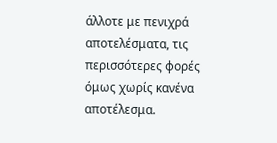άλλοτε με πενιχρά
αποτελέσματα, τις περισσότερες φορές όμως χωρίς κανένα αποτέλεσμα.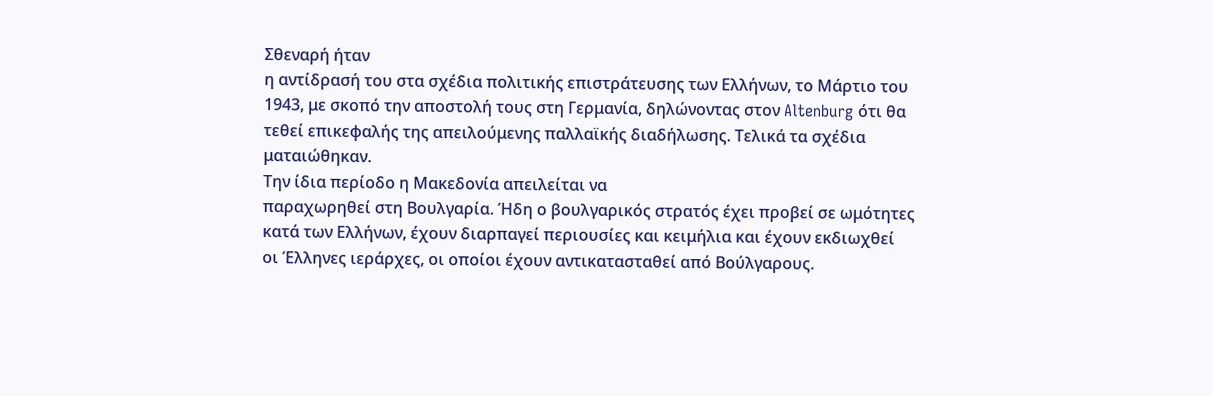Σθεναρή ήταν
η αντίδρασή του στα σχέδια πολιτικής επιστράτευσης των Ελλήνων, το Μάρτιο του
1943, με σκοπό την αποστολή τους στη Γερμανία, δηλώνοντας στον Altenburg ότι θα
τεθεί επικεφαλής της απειλούμενης παλλαϊκής διαδήλωσης. Τελικά τα σχέδια
ματαιώθηκαν.
Την ίδια περίοδο η Μακεδονία απειλείται να
παραχωρηθεί στη Βουλγαρία. Ήδη ο βουλγαρικός στρατός έχει προβεί σε ωμότητες
κατά των Ελλήνων, έχουν διαρπαγεί περιουσίες και κειμήλια και έχουν εκδιωχθεί
οι Έλληνες ιεράρχες, οι οποίοι έχουν αντικατασταθεί από Βούλγαρους.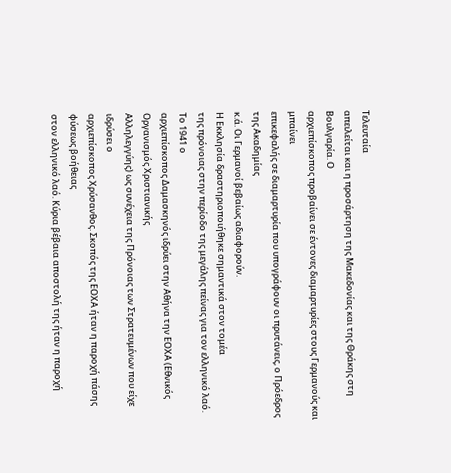Τελευταία
απειλείται και η προσάρτηση της Μακεδονίας και της Θράκης στη Βουλγαρία. Ο
αρχιεπίσκοπος προβαίνει σε έντονες διαμαρτυρίες στους Γερμανούς και μπαίνει
επικεφαλής σε διαμαρτυρία που υπογράφουν οι πρυτάνεις, ο Πρόεδρος της Ακαδημίας
κ.ά. Οι Γερμανοί βεβαίως αδιαφορούν.
Η Εκκλησία δραστηριοποιήθηκε σημαντικά στον τομέα
της πρόνοιας στην περίοδο της μεγάλης πείνας για τον ελληνικό λαό. Το 1941 ο
αρχιεπίσκοπος Δαμασκηνός ιδρύει στην Αθήνα την ΕΟΧΑ (Εθνικός Οργανισμός Χριστιανικής
Αλληλεγγύης) ως συνέχεια της Πρόνοιας των Στρατευμένων που είχε ιδρύσει ο
αρχιεπίσκοπος Χρύσανθος. Σκοπός της ΕΟΧΑ ήταν η παροχή πάσης φύσεως βοήθειας
στον ελληνικό λαό. Κύρια βέβαια αποστολή της ήταν η παροχή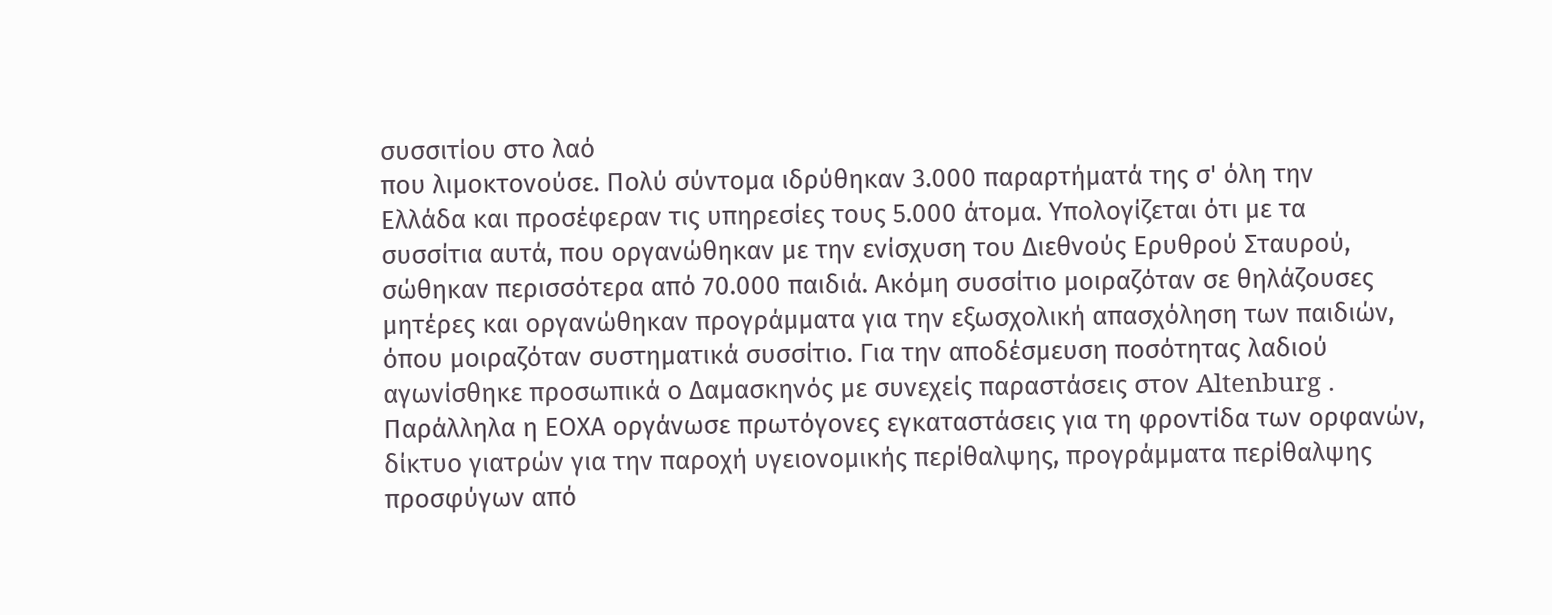συσσιτίου στο λαό
που λιμοκτονούσε. Πολύ σύντομα ιδρύθηκαν 3.000 παραρτήματά της σ' όλη την
Ελλάδα και προσέφεραν τις υπηρεσίες τους 5.000 άτομα. Υπολογίζεται ότι με τα
συσσίτια αυτά, που οργανώθηκαν με την ενίσχυση του Διεθνούς Ερυθρού Σταυρού,
σώθηκαν περισσότερα από 70.000 παιδιά. Ακόμη συσσίτιο μοιραζόταν σε θηλάζουσες
μητέρες και οργανώθηκαν προγράμματα για την εξωσχολική απασχόληση των παιδιών,
όπου μοιραζόταν συστηματικά συσσίτιο. Για την αποδέσμευση ποσότητας λαδιού
αγωνίσθηκε προσωπικά ο Δαμασκηνός με συνεχείς παραστάσεις στον Altenburg .
Παράλληλα η ΕΟΧΑ οργάνωσε πρωτόγονες εγκαταστάσεις για τη φροντίδα των ορφανών,
δίκτυο γιατρών για την παροχή υγειονομικής περίθαλψης, προγράμματα περίθαλψης
προσφύγων από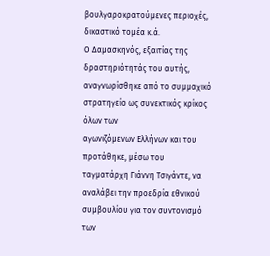βουλγαροκρατούμενες περιοχές, δικαστικό τομέα κ.ά.
Ο Δαμασκηνός, εξαιτίας της δραστηριότητάς του αυτής,
αναγνωρίσθηκε από το συμμαχικό στρατηγείο ως συνεκτικός κρίκος όλων των
αγωνιζόμενων Ελλήνων και του προτάθηκε, μέσω του ταγματάρχη Γιάννη Τσιγάντε, να
αναλάβει την προεδρία εθνικού συμβουλίου για τον συντονισμό των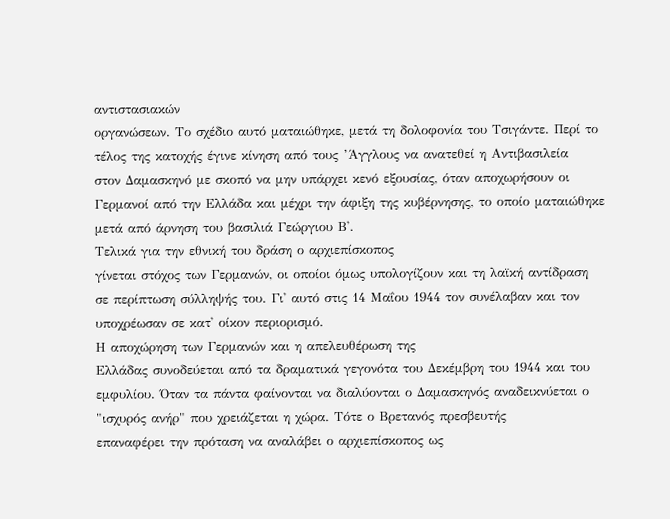αντιστασιακών
οργανώσεων. Το σχέδιο αυτό ματαιώθηκε, μετά τη δολοφονία του Τσιγάντε. Περί το
τέλος της κατοχής έγινε κίνηση από τους ’Άγγλους να ανατεθεί η Αντιβασιλεία
στον Δαμασκηνό με σκοπό να μην υπάρχει κενό εξουσίας, όταν αποχωρήσουν οι
Γερμανοί από την Ελλάδα και μέχρι την άφιξη της κυβέρνησης, το οποίο ματαιώθηκε
μετά από άρνηση του βασιλιά Γεώργιου Β'.
Τελικά για την εθνική του δράση ο αρχιεπίσκοπος
γίνεται στόχος των Γερμανών, οι οποίοι όμως υπολογίζουν και τη λαϊκή αντίδραση
σε περίπτωση σύλληψής του. Γι' αυτό στις 14 Μαΐου 1944 τον συνέλαβαν και τον
υποχρέωσαν σε κατ' οίκον περιορισμό.
Η αποχώρηση των Γερμανών και η απελευθέρωση της
Ελλάδας συνοδεύεται από τα δραματικά γεγονότα του Δεκέμβρη του 1944 και του
εμφυλίου. Όταν τα πάντα φαίνονται να διαλύονται ο Δαμασκηνός αναδεικνύεται ο
"ισχυρός ανήρ" που χρειάζεται η χώρα. Τότε ο Βρετανός πρεσβευτής
επαναφέρει την πρόταση να αναλάβει ο αρχιεπίσκοπος ως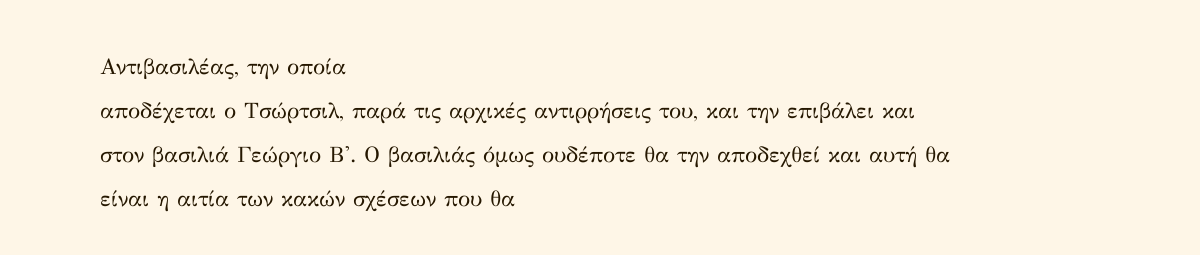Αντιβασιλέας, την οποία
αποδέχεται ο Τσώρτσιλ, παρά τις αρχικές αντιρρήσεις του, και την επιβάλει και
στον βασιλιά Γεώργιο Β'. Ο βασιλιάς όμως ουδέποτε θα την αποδεχθεί και αυτή θα
είναι η αιτία των κακών σχέσεων που θα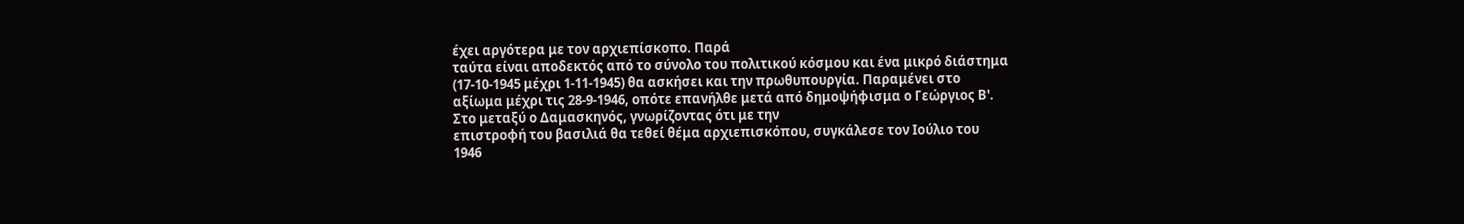έχει αργότερα με τον αρχιεπίσκοπο. Παρά
ταύτα είναι αποδεκτός από το σύνολο του πολιτικού κόσμου και ένα μικρό διάστημα
(17-10-1945 μέχρι 1-11-1945) θα ασκήσει και την πρωθυπουργία. Παραμένει στο
αξίωμα μέχρι τις 28-9-1946, οπότε επανήλθε μετά από δημοψήφισμα ο Γεώργιος Β'.
Στο μεταξύ ο Δαμασκηνός, γνωρίζοντας ότι με την
επιστροφή του βασιλιά θα τεθεί θέμα αρχιεπισκόπου, συγκάλεσε τον Ιούλιο του
1946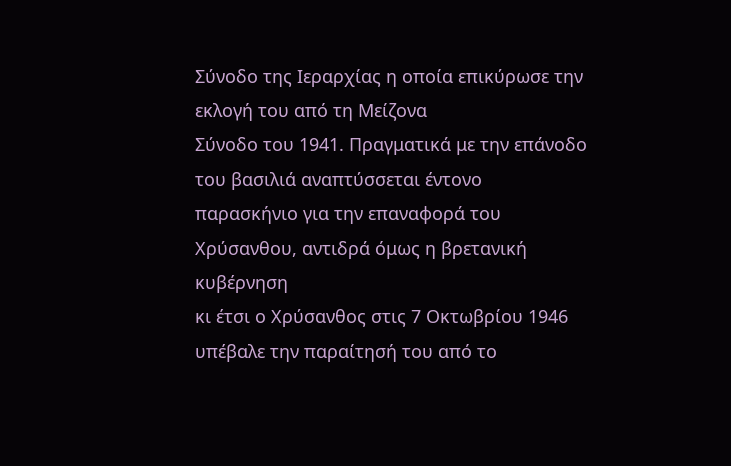Σύνοδο της Ιεραρχίας η οποία επικύρωσε την εκλογή του από τη Μείζονα
Σύνοδο του 1941. Πραγματικά με την επάνοδο του βασιλιά αναπτύσσεται έντονο
παρασκήνιο για την επαναφορά του Χρύσανθου, αντιδρά όμως η βρετανική κυβέρνηση
κι έτσι ο Χρύσανθος στις 7 Οκτωβρίου 1946 υπέβαλε την παραίτησή του από το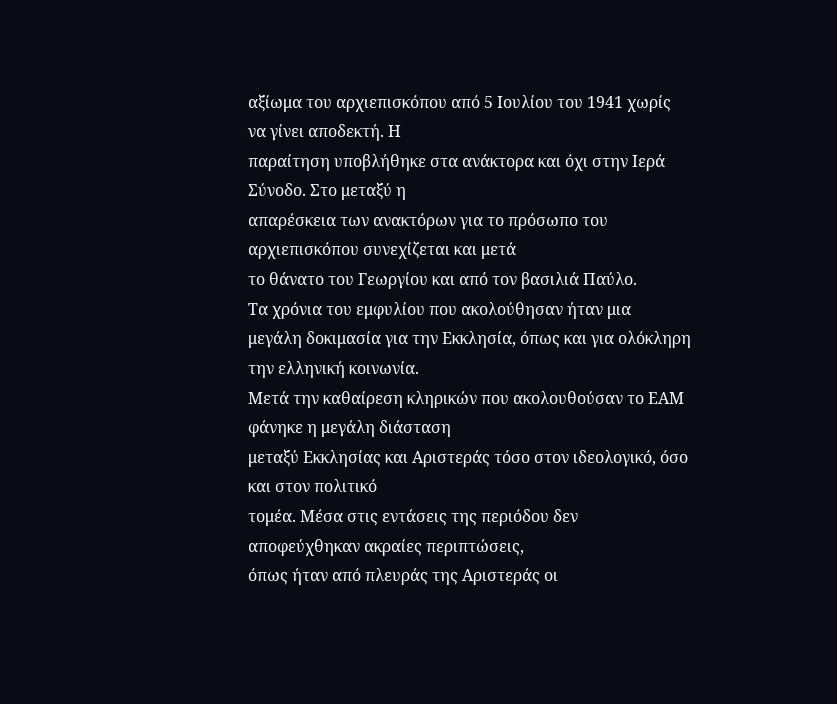αξίωμα του αρχιεπισκόπου από 5 Ιουλίου του 1941 χωρίς να γίνει αποδεκτή. Η
παραίτηση υποβλήθηκε στα ανάκτορα και όχι στην Ιερά Σύνοδο. Στο μεταξύ η
απαρέσκεια των ανακτόρων για το πρόσωπο του αρχιεπισκόπου συνεχίζεται και μετά
το θάνατο του Γεωργίου και από τον βασιλιά Παύλο.
Τα χρόνια του εμφυλίου που ακολούθησαν ήταν μια
μεγάλη δοκιμασία για την Εκκλησία, όπως και για ολόκληρη την ελληνική κοινωνία.
Μετά την καθαίρεση κληρικών που ακολουθούσαν το ΕΑΜ φάνηκε η μεγάλη διάσταση
μεταξύ Εκκλησίας και Αριστεράς τόσο στον ιδεολογικό, όσο και στον πολιτικό
τομέα. Μέσα στις εντάσεις της περιόδου δεν αποφεύχθηκαν ακραίες περιπτώσεις,
όπως ήταν από πλευράς της Αριστεράς οι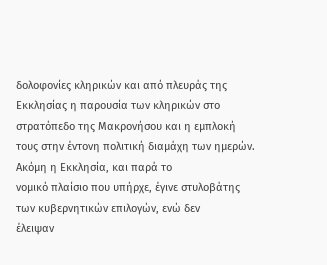δολοφονίες κληρικών και από πλευράς της
Εκκλησίας η παρουσία των κληρικών στο στρατόπεδο της Μακρονήσου και η εμπλοκή
τους στην έντονη πολιτική διαμάχη των ημερών. Ακόμη η Εκκλησία, και παρά το
νομικό πλαίσιο που υπήρχε, έγινε στυλοβάτης των κυβερνητικών επιλογών, ενώ δεν
έλειψαν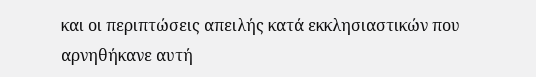και οι περιπτώσεις απειλής κατά εκκλησιαστικών που αρνηθήκανε αυτή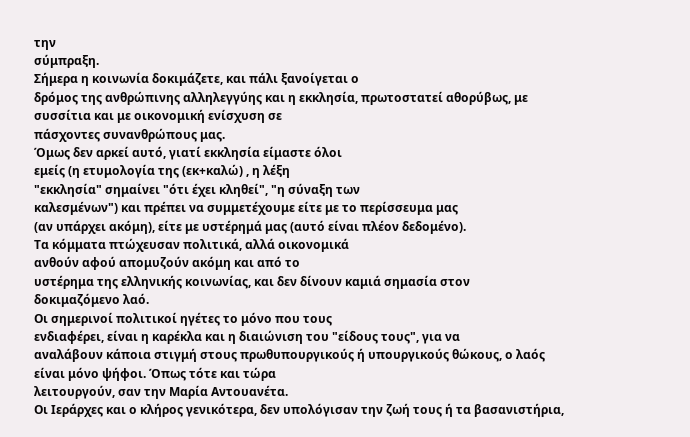την
σύμπραξη.
Σήμερα η κοινωνία δοκιμάζετε, και πάλι ξανοίγεται ο
δρόμος της ανθρώπινης αλληλεγγύης και η εκκλησία, πρωτοστατεί αθορύβως, με
συσσίτια και με οικονομική ενίσχυση σε
πάσχοντες συνανθρώπους μας.
Όμως δεν αρκεί αυτό, γιατί εκκλησία είμαστε όλοι
εμείς (η ετυμολογία της (εκ+καλώ) , η λέξη
"εκκλησία" σημαίνει "ότι έχει κληθεί", "η σύναξη των
καλεσμένων") και πρέπει να συμμετέχουμε είτε με το περίσσευμα μας
(αν υπάρχει ακόμη), είτε με υστέρημά μας (αυτό είναι πλέον δεδομένο).
Τα κόμματα πτώχευσαν πολιτικά, αλλά οικονομικά
ανθούν αφού απομυζούν ακόμη και από το
υστέρημα της ελληνικής κοινωνίας, και δεν δίνουν καμιά σημασία στον
δοκιμαζόμενο λαό.
Οι σημερινοί πολιτικοί ηγέτες το μόνο που τους
ενδιαφέρει, είναι η καρέκλα και η διαιώνιση του "είδους τους", για να
αναλάβουν κάποια στιγμή στους πρωθυπουργικούς ή υπουργικούς θώκους, ο λαός
είναι μόνο ψήφοι. Όπως τότε και τώρα
λειτουργούν, σαν την Μαρία Αντουανέτα.
Οι Ιεράρχες και ο κλήρος γενικότερα, δεν υπολόγισαν την ζωή τους ή τα βασανιστήρια,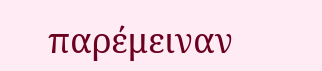παρέμειναν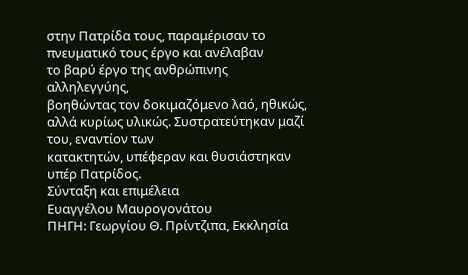στην Πατρίδα τους, παραμέρισαν το πνευματικό τους έργο και ανέλαβαν
το βαρύ έργο της ανθρώπινης αλληλεγγύης,
βοηθώντας τον δοκιμαζόμενο λαό, ηθικώς, αλλά κυρίως υλικώς. Συστρατεύτηκαν μαζί του, εναντίον των
κατακτητών, υπέφεραν και θυσιάστηκαν υπέρ Πατρίδος.
Σύνταξη και επιμέλεια
Ευαγγέλου Μαυρογονάτου
ΠΗΓΗ: Γεωργίου Θ. Πρίντζιπα, Εκκλησία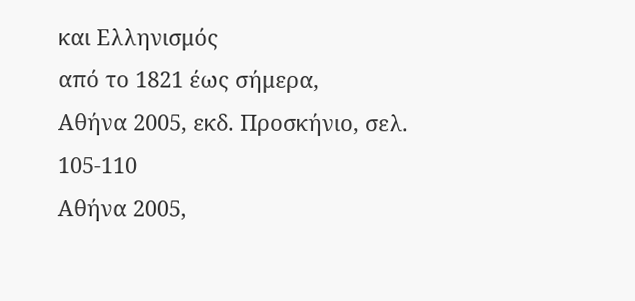και Ελληνισμός
από το 1821 έως σήμερα,
Αθήνα 2005, εκδ. Προσκήνιο, σελ. 105-110
Αθήνα 2005,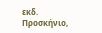εκδ. Προσκήνιο,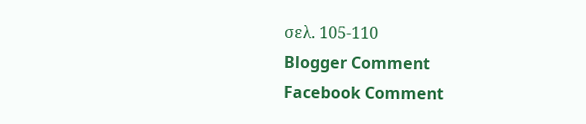σελ. 105-110
Blogger Comment
Facebook Comment